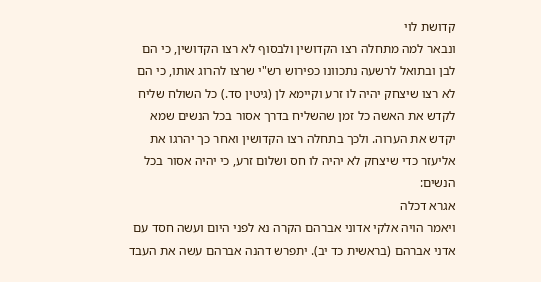קדושת לוי
ונבאר למה מתחלה רצו הקדושין ולבסוף לא רצו הקדושין, כי הם לבן ובתואל לרשעה נתכוונו כפירוש רש"י שרצו להרוג אותו, כי הם לא רצו שיצחק יהיה לו זרע וקיימא לן (גיטין סד.) כל השולח שליח לקדש את האשה כל זמן שהשליח בדרך אסור בכל הנשים שמא יקדש את הערוה. ולכך בתחלה רצו הקדושין ואחר כך יהרגו את אליעזר כדי שיצחק לא יהיה לו חס ושלום זרע, כי יהיה אסור בכל הנשים:
אגרא דכלה
ויאמר הויה אלקי אדוני אברהם הקרה נא לפני היום ועשה חסד עם אדני אברהם (בראשית כד יב). יתפרש דהנה אברהם עשה את העבד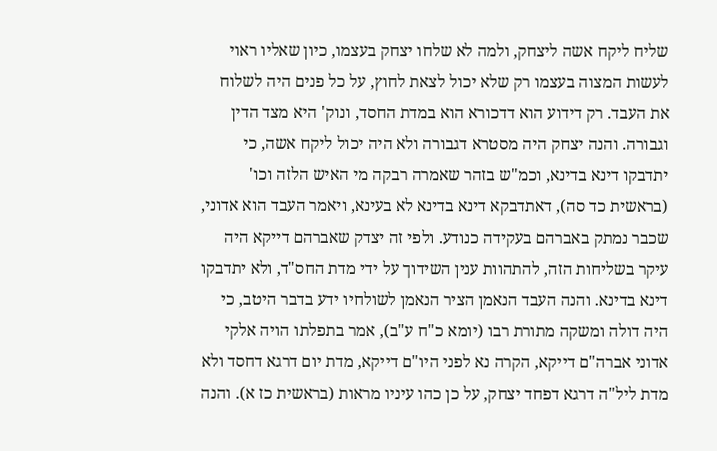שליח ליקח אשה ליצחק, ולמה לא שלחו יצחק בעצמו, כיון שאליו ראוי לעשות המצוה בעצמו רק שלא יכול לצאת לחוץ, על כל פנים היה לשלוח את העבד. רק דידוע הוא דדכורא הוא במדת החסד, ונוק' היא מצד הדין וגבורה. והנה יצחק היה מסטרא דגבורה ולא היה יכול ליקח אשה, כי יתדבקו דינא בדינא, וכמ"ש בזהר שאמרה רבקה מי האיש הלזה וכו' (בראשית כד סה), דאתדבקא דינא בדינא לא בעינא, ויאמר העבד הוא אדוני, שכבר נמתק באברהם בעקידה כנודע. ולפי זה יצדק שאברהם דייקא היה עיקר בשליחות הזה, להתהוות ענין השידוך על ידי מדת החס"ד, ולא יתדבקו דינא בדינא. והנה העבד הנאמן הציר הנאמן לשולחיו ידע בדבר היטב, כי היה דולה ומשקה מתורת רבו (יומא כ"ח ע"ב), אמר בתפלתו הויה אלקי אדוני אברה"ם דייקא, הקרה נא לפני היו"ם דייקא, מדת יום דרגא דחסד ולא מדת ליל"ה דרגא דפחד יצחק, על כן כהו עיניו מראות (בראשית כז א). והנה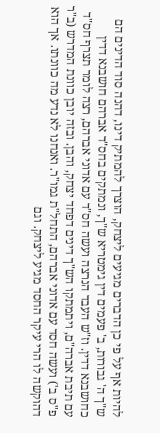להיות אף על פי כן הדברים מגיעים ליצחק, הוצרך להמתיק דינו, דהנה סוד הדינים הם ש"ך ה' גבורות, ב' פעמים דין גימטריא ש"ך, ונמתקים בחס"ד אברהם חושבנא דדין כחושבנא דדין. וז"ש העבד הנרצה ועשה חס"ד עם אדוני אברהם, רצה לומר תצרף חס"ד עם תיבת אברה"ם, ויתמתקו הש"ך דינים דפחד יצחק, והבן. ובזה יובן כוונת המדרש (ב"ר פ"ס ב') ועשה חסד עם אדוני אברהם, התחל"ת גמו"ר. ואנחנו לא נדע מה כוונתו. אך הוא דהוקשה לו הרי עיקר החסד מגיע ליצחק. וגם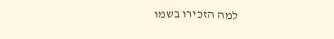למה הזכירו בשמו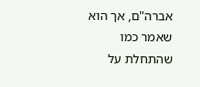אברה"ם, אך הוא שאמר כמו שהתחלת על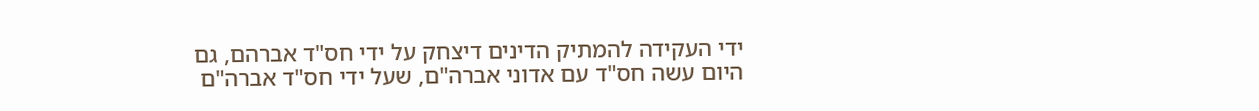ידי העקידה להמתיק הדינים דיצחק על ידי חס"ד אברהם, גם היום עשה חס"ד עם אדוני אברה"ם, שעל ידי חס"ד אברה"ם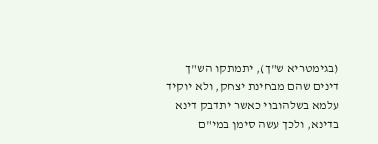(בגימטריא ש"ך), יתמתקו הש"ך דינים שהם מבחינת יצחק, ולא יוקיד עלמא בשלהובוי כאשר יתדבק דינא בדינא, ולכך עשה סימן במי"ם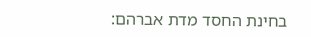בחינת החסד מדת אברהם: